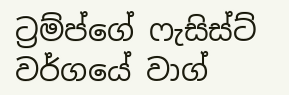ට්‍රම්ප්ගේ ෆැසිස්ට් වර්ගයේ වාග්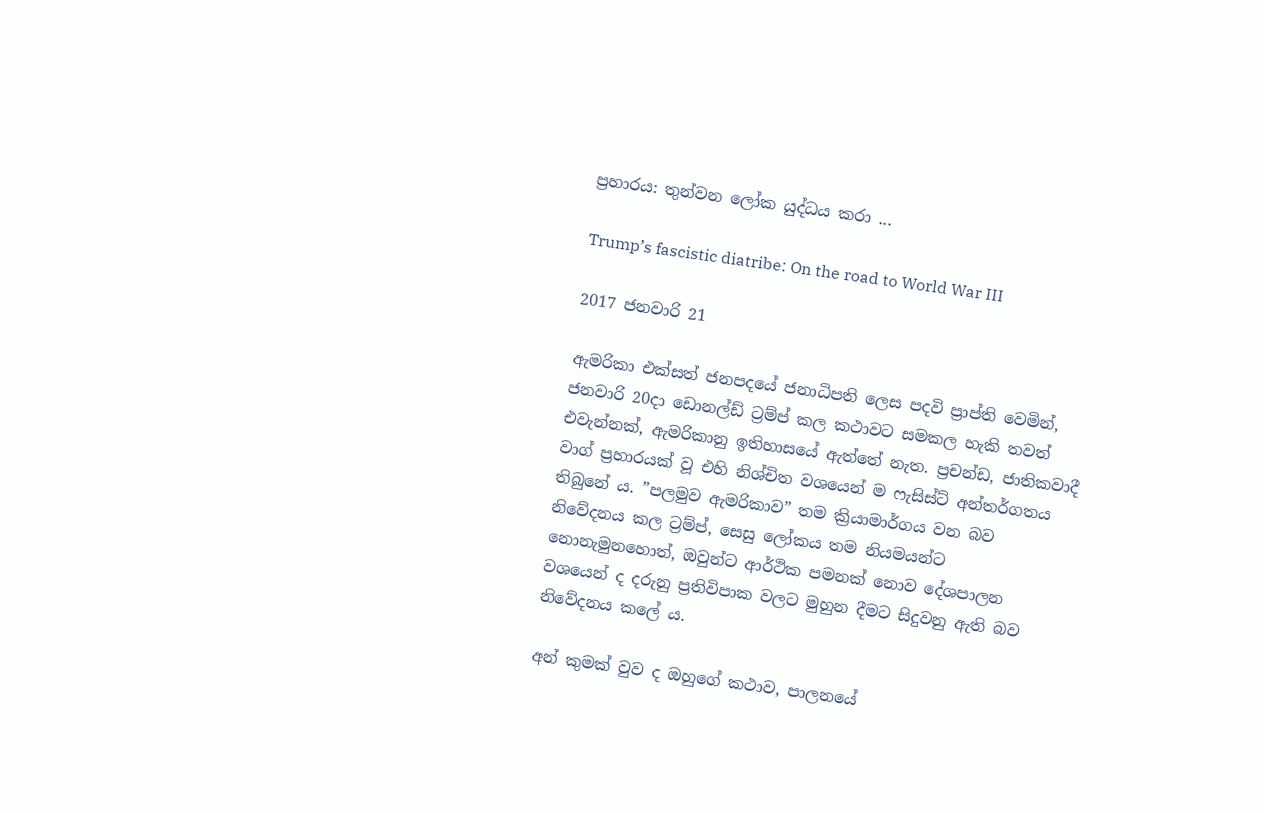ප්‍රහාරය: තුන්වන ලෝක යුද්ධය කරා ...

Trump’s fascistic diatribe: On the road to World War III

2017 ජනවාරි 21

ඇමරිකා එක්සත් ජනපදයේ ජනාධිපති ලෙස පදවි ප්‍රාප්ති වෙමින්, ජනවාරි 20දා ඩොනල්ඩ් ට්‍රම්ප් කල කථාවට සමකල හැකි තවත් එවැන්නක්, ඇමරිකානු ඉතිහාසයේ ඇත්තේ නැත. ප්‍රචන්ඩ, ජාතිකවාදී වාග් ප්‍රහාරයක් වූ එහි නිශ්චිත වශයෙන් ම ෆැසිස්ට් අන්තර්ගතය තිබුනේ ය. ”පලමුව ඇමරිකාව” තම ක්‍රියාමාර්ගය වන බව නිවේදනය කල ට්‍රම්ප්, සෙසු ලෝකය තම නියමයන්ට නොනැමුනහොත්, ඔවුන්ට ආර්ථික පමනක් නොව දේශපාලන වශයෙන් ද දරුනු ප්‍රතිවිපාක වලට මුහුන දීමට සිදුවනු ඇති බව නිවේදනය කලේ ය.

අන් කුමක් වුව ද ඔහුගේ කථාව, පාලනයේ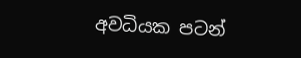අවධියක පටන්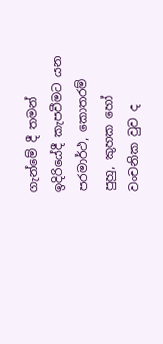ගැන්මේ දී තමන් ඉදිරියේදී කැපවීමට යන පරමාර්ථ, කොතරම් පුහු, කුහක හෝ වංචනික වුව ද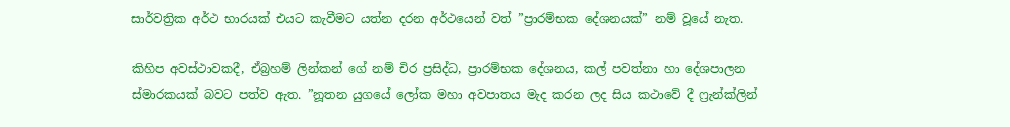සාර්වත්‍රික අර්ථ භාරයක් එයට කැවීමට යත්න දරන අර්ථයෙන් වත් ”ප්‍රාරම්භක දේශනයක්” නම් වූයේ නැත.

කිහිප අවස්ථාවකදී, ඒබ්‍රහම් ලින්කන් ගේ නම් චිර ප්‍රසිද්ධ, ප්‍රාරම්භක දේශනය, කල් පවත්නා හා දේශපාලන ස්මාරකයක් බවට පත්ව ඇත. ”නූතන යුගයේ ලෝක මහා අවපාතය මැද කරන ලද සිය කථාවේ දී ෆ්‍රැන්ක්ලින්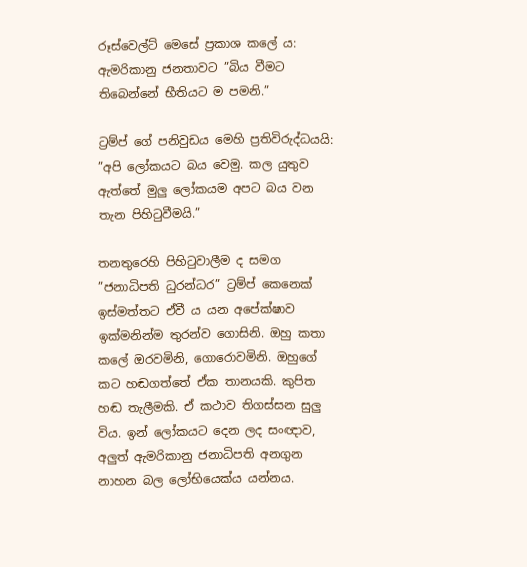රූස්වෙල්ට් මෙසේ ප්‍රකාශ කලේ ය: ඇමරිකානු ජනතාවට ”බිය වීමට තිබෙන්නේ භීතියට ම පමනි.”

ට්‍රම්ප් ගේ පනිවුඩය මෙහි ප්‍රතිවිරුද්ධයයි: ”අපි ලෝකයට බය වෙමු. කල යුතුව ඇත්තේ මුලු ලෝකයම අපට බය වන තැන පිහිටුවීමයි.”

තනතුරෙහි පිහිටුවාලීම ද සමග ”ජනාධිපති ධුරන්ධර” ට්‍රම්ප් කෙනෙක් ඉස්මත්තට ඒවී ය යන අපේක්ෂාව ඉක්මනින්ම තුරන්ව ගොසිනි. ඔහු කතා කලේ ඔරවමිනි, ගොරොවමිනි. ඔහුගේ කට හඬගත්තේ ඒක තානයකි. කුපිත හඬ තැලීමකි. ඒ කථාව තිගස්සන සුලු විය. ඉන් ලෝකයට දෙන ලද සංඥාව, අලුත් ඇමරිකානු ජනාධිපති අනගුන නාහන බල ලෝභියෙක්ය යන්නය.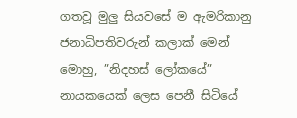ගතවූ මුලු සියවසේ ම ඇමරිකානු ජනාධිපතිවරුන් කලාක් මෙන් මොහු, ”නිදහස් ලෝකයේ” නායකයෙක් ලෙස පෙනී සිටියේ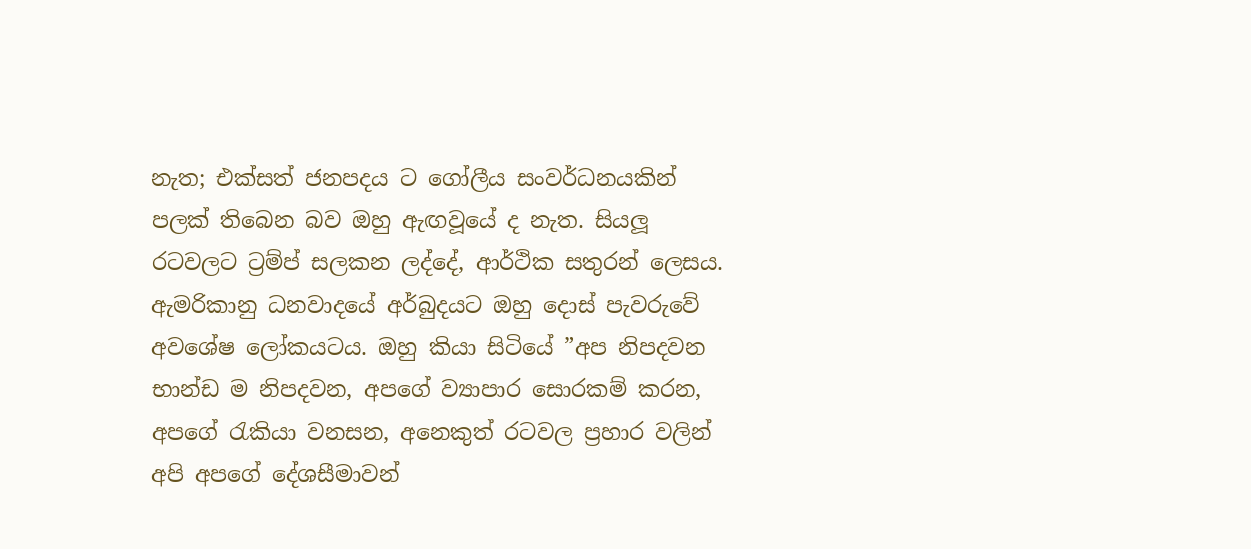නැත; එක්සත් ජනපදය ට ගෝලීය සංවර්ධනයකින් පලක් තිබෙන බව ඔහු ඇඟවූයේ ද නැත. සියලූ රටවලට ට්‍රම්ප් සලකන ලද්දේ, ආර්ථික සතුරන් ලෙසය. ඇමරිකානු ධනවාදයේ අර්බුදයට ඔහු දොස් පැවරුවේ අවශේෂ ලෝකයටය. ඔහු කියා සිටියේ ”අප නිපදවන භාන්ඩ ම නිපදවන, අපගේ ව්‍යාපාර සොරකම් කරන, අපගේ රැකියා වනසන, අනෙකුත් රටවල ප්‍රහාර වලින් අපි අපගේ දේශසීමාවන්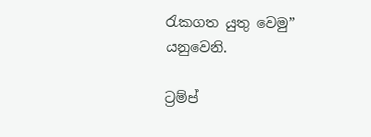රැකගත යුතු වෙමු” යනුවෙනි.

ට්‍රම්ප්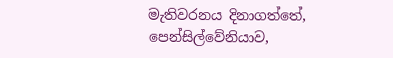මැතිවරනය දිනාගත්තේ, පෙන්සිල්වේනියාව,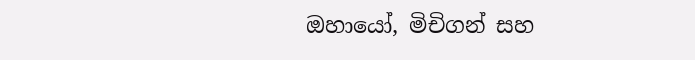ඔහායෝ, මිචිගන් සහ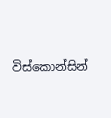විස්කොන්සින්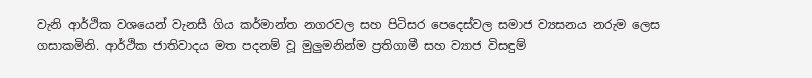වැනි ආර්ථික වශයෙන් වැනසී ගිය කර්මාන්ත නගරවල සහ පිටිසර පෙදෙස්වල සමාජ ව්‍යසනය නරුම ලෙස ගසාකමිනි. ආර්ථික ජාතිවාදය මත පදනම් වූ මුලුමනින්ම ප්‍රතිගාමී සහ ව්‍යාජ විසඳුම්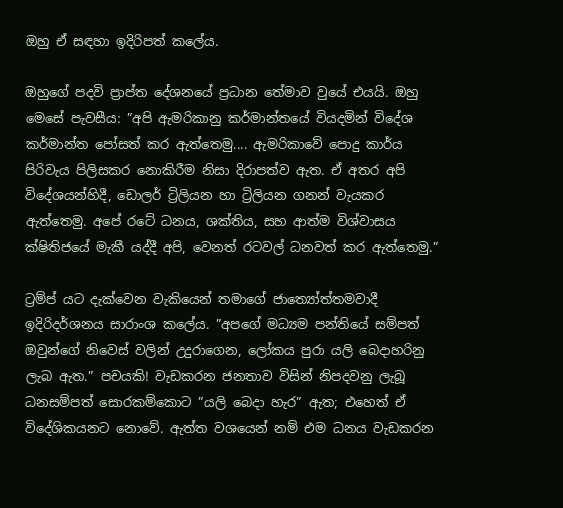ඔහු ඒ සඳහා ඉදිරිපත් කලේය.

ඔහුගේ පදවි ප්‍රාප්ත දේශනයේ ප්‍රධාන තේමාව වුයේ එයයි. ඔහු මෙසේ පැවසීය: ”අපි ඇමරිකානු කර්මාන්තයේ වියදමින් විදේශ කර්මාන්ත පෝසත් කර ඇත්තෙමු.... ඇමරිකාවේ පොදු කාර්ය පිරිවැය පිලිසකර නොකිරීම නිසා දිරාපත්ව ඇත. ඒ අතර අපි විදේශයන්හිදී, ඩොලර් ට්‍රිලියන හා ට්‍රිලියන ගනන් වැයකර ඇත්තෙමු. අපේ රටේ ධනය, ශක්තිය, සහ ආත්ම විශ්වාසය ක්ෂිතිජයේ මැකී යද්දී අපි, වෙනත් රටවල් ධනවත් කර ඇත්තෙමු.”

ට්‍රම්ප් යට දැක්වෙන වැකියෙන් තමාගේ ජාත්‍යෝත්තමවාදී ඉදිරිදර්ශනය සාරාංශ කලේය. ”අපගේ මධ්‍යම පන්තියේ සම්පත් ඔවුන්ගේ නිවෙස් වලින් උදුරාගෙන, ලෝකය පුරා යලි බෙදාහරිනු ලැබ ඇත.” පචයකි! වැඩකරන ජනතාව විසින් නිපදවනු ලැබූ ධනසම්පත් සොරකම්කොට ”යලි බෙදා හැර” ඇත; එහෙත් ඒ විදේශිකයනට නොවේ. ඇත්ත වශයෙන් නම් එම ධනය වැඩකරන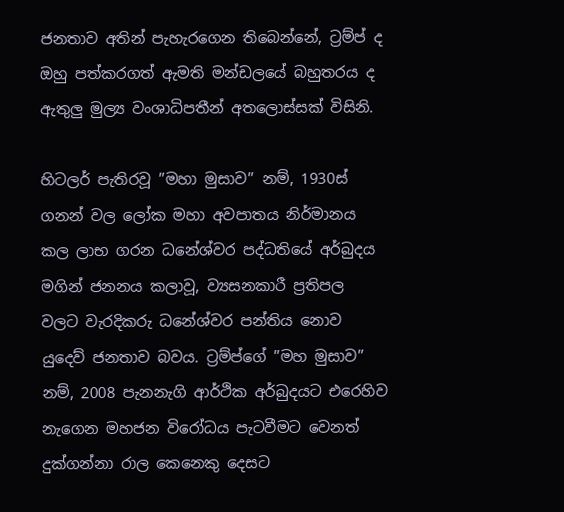ජනතාව අතින් පැහැරගෙන තිබෙන්නේ, ට්‍රම්ප් ද ඔහු පත්කරගත් ඇමති මන්ඩලයේ බහුතරය ද ඇතුලු මුල්‍ය වංශාධිපතීන් අතලොස්සක් විසිනි.

හිටලර් පැතිරවූ ”මහා මුසාව” නම්, 1930ස් ගනන් වල ලෝක මහා අවපාතය නිර්මානය කල ලාභ ගරන ධනේශ්වර පද්ධතියේ අර්බුදය මගින් ජනනය කලාවූ, ව්‍යසනකාරී ප්‍රතිපල වලට වැරදිකරු ධනේශ්වර පන්තිය නොව යුදෙව් ජනතාව බවය. ට්‍රම්ප්ගේ ”මහ මුසාව” නම්, 2008 පැනනැගි ආර්ථික අර්බුදයට එරෙහිව නැගෙන මහජන විරෝධය පැටවීමට වෙනත් දුක්ගන්නා රාල කෙනෙකු දෙසට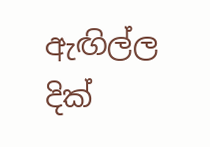ඇඟිල්ල දික්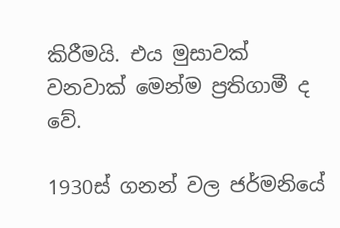කිරීමයි. එය මුසාවක් වනවාක් මෙන්ම ප්‍රතිගාමී ද වේ.

1930ස් ගනන් වල ජර්මනියේ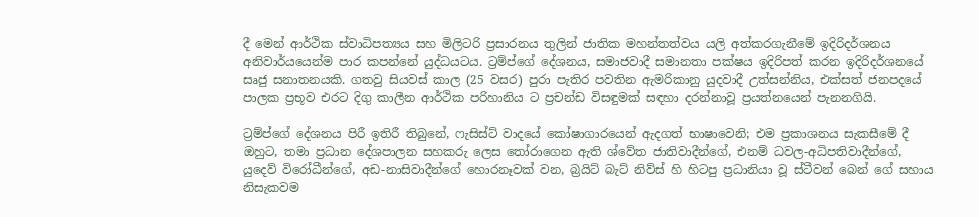දී මෙන් ආර්ථික ස්වාධිපත්‍යය සහ මිලිටරි ප්‍රසාරනය තුලින් ජාතික මහන්තත්වය යලි අත්කරගැනීමේ ඉදිරිදර්ශනය අනිවාර්යයෙන්ම පාර කපන්නේ යුද්ධයටය. ට්‍රම්ප්ගේ දේශනය, සමාජවාදී සමානතා පක්ෂය ඉදිරිපත් කරන ඉදිරිදර්ශනයේ සෘජු සනාතනයකි. ගතවු සියවස් කාල (25 වසර) පුරා පැතිර පවතින ඇමරිකානු යුදවාදී උත්සන්නිය, එක්සත් ජනපදයේ පාලක ප්‍රභූව එරට දිගු කාලීන ආර්ථික පරිහානිය ට ප්‍රචන්ඩ විසඳුමක් සඳහා දරන්නාවූ ප්‍රයත්නයෙන් පැනනගියි.

ට්‍රම්ප්ගේ දේශනය පිරී ඉතිරී තිබුනේ, ෆැසිස්ට් වාදයේ කෝෂාගාරයෙන් ඇදගත් භාෂාවෙනි; එම ප්‍රකාශනය සැකසීමේ දී ඔහුට, තමා ප්‍රධාන දේශපාලන සහකරු ලෙස තෝරාගෙන ඇති ශ්වේත ජාතිවාදීන්ගේ, එනම් ධවල-අධිපතිවාදීන්ගේ, යුදෙව් විරෝධීන්ගේ, අඩ-නාසිවාදීන්ගේ හොරනෑවක් වන, බ්‍රයිට් බැට් නිව්ස් හි හිටපු ප්‍රධානියා වූ ස්ටීවන් බෙන් ගේ සහාය නිසැකවම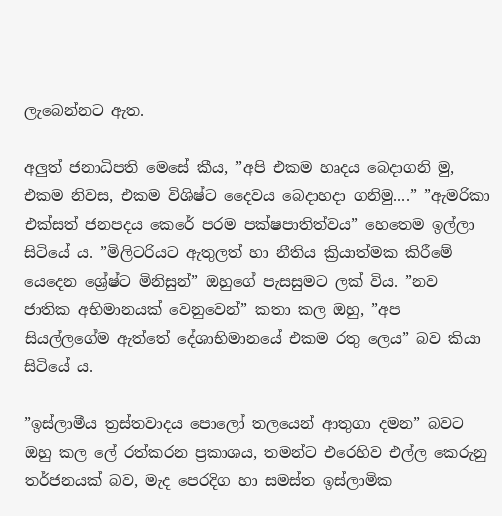ලැබෙන්නට ඇත.

අලුත් ජනාධිපති මෙසේ කීය, ”අපි එකම හෘදය බෙදාගනි මු, එකම නිවස, එකම විශිෂ්ට දෛවය බෙදාහදා ගනිමු....” ”ඇමරිකා එක්සත් ජනපදය කෙරේ පරම පක්ෂපාතිත්වය” හෙතෙම ඉල්ලා සිටියේ ය. ”මිලිටරියට ඇතුලත් හා නීතිය ක්‍රියාත්මක කිරීමේ යෙදෙන ශ්‍රේෂ්ට මිනිසුන්” ඔහුගේ පැසසුමට ලක් විය. ”නව ජාතික අභිමානයක් වෙනුවෙන්” කතා කල ඔහු, ”අප සියල්ලගේම ඇත්තේ දේශාභිමානයේ එකම රතු ලෙය” බව කියා සිටියේ ය.

”ඉස්ලාමීය ත්‍රස්තවාදය පොලෝ තලයෙන් ආතුගා දමන” බවට ඔහු කල ලේ රත්කරන ප්‍රකාශය, තමන්ට එරෙහිව එල්ල කෙරුනු තර්ජනයක් බව, මැද පෙරදිග හා සමස්ත ඉස්ලාමික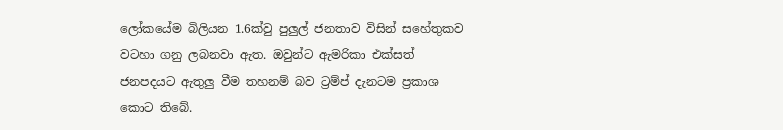ලෝකයේම බිලියන 1.6ක්වු පුලුල් ජනතාව විසින් සහේතුකව වටහා ගනු ලබනවා ඇත. ඔවුන්ට ඇමරිකා එක්සත් ජනපදයට ඇතුලු වීම තහනම් බව ට්‍රම්ප් දැනටම ප්‍රකාශ කොට තිබේ.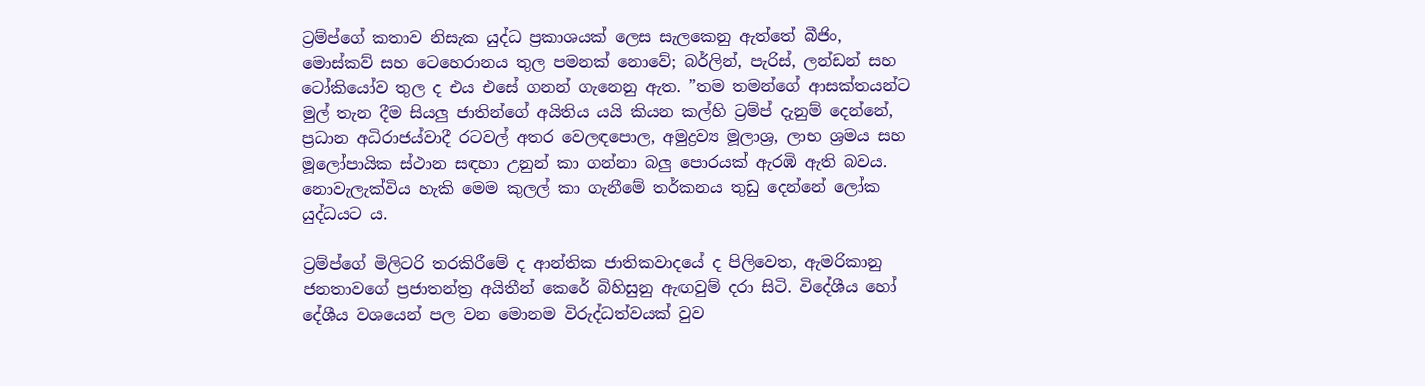ට්‍රම්ප්ගේ කතාව නිසැක යුද්ධ ප්‍රකාශයක් ලෙස සැලකෙනු ඇත්තේ බීජිං, මොස්කව් සහ ටෙහෙරානය තුල පමනක් නොවේ; බර්ලින්, පැරිස්, ලන්ඩන් සහ ටෝකියෝව තුල ද එය එසේ ගනන් ගැනෙනු ඇත. ”තම තමන්ගේ ආසක්තයන්ට මුල් තැන දීම සියලු ජාතින්ගේ අයිතිය යයි කියන කල්හි ට්‍රම්ප් දැනුම් දෙන්නේ, ප්‍රධාන අධිරාජය්වාදී රටවල් අතර වෙලඳපොල, අමුද්‍රව්‍ය මූලාශ්‍ර, ලාභ ශ්‍රමය සහ මූලෝපායික ස්ථාන සඳහා උනුන් කා ගන්නා බලු පොරයක් ඇරඹි ඇති බවය. නොවැලැක්විය හැකි මෙම කුලල් කා ගැනීමේ තර්කනය තුඩු දෙන්නේ ලෝක යුද්ධයට ය.

ට්‍රම්ප්ගේ මිලිටරි තරකිරීමේ ද ආන්තික ජාතිකවාදයේ ද පිලිවෙත, ඇමරිකානු ජනතාවගේ ප්‍රජාතන්ත්‍ර අයිතීන් කෙරේ බිහිසුනු ඇඟවුම් දරා සිටි. විදේශීය හෝ දේශීය වශයෙන් පල වන මොනම විරුද්ධත්වයක් වුව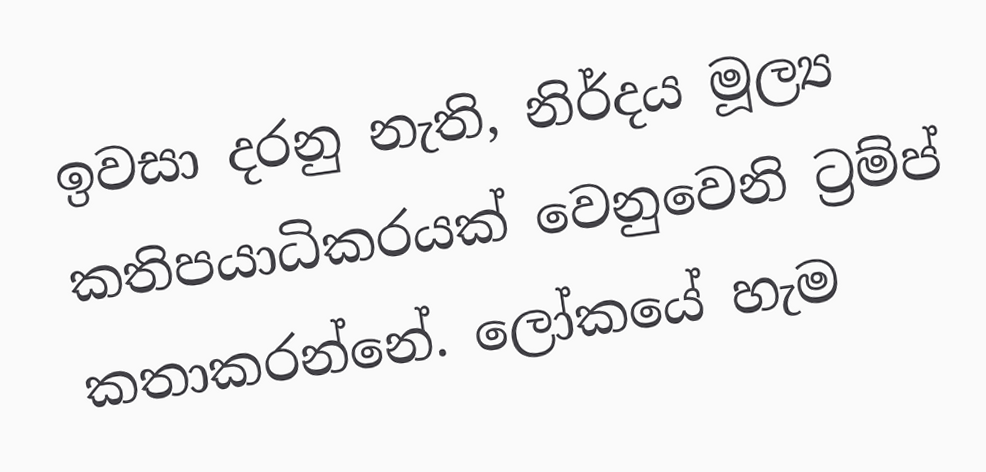ඉවසා දරනු නැති, නිර්දය මූල්‍ය කතිපයාධිකරයක් වෙනුවෙනි ට්‍රම්ප් කතාකරන්නේ. ලෝකයේ හැම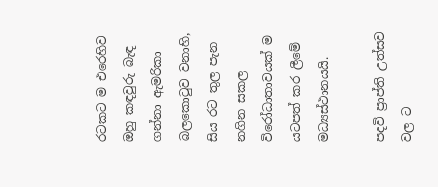රටකට ම එරෙහිව ඔහු කඳවුරු බැඳ ගන්නා ඇමරිකා බලකොටුව වනාහි, සිය රට තුල පැන නගින සකල විරෝධාතාවයක් ම යටපත් කර ලීමේ මධ්‍යස්ථානයයි.

පදවි ප්‍රාප්ති උත්සව වල ට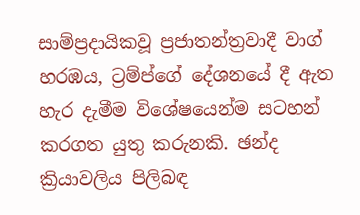සාම්ප්‍රදායිකවූ ප්‍රජාතන්ත්‍රවාදී වාග් හරඹය, ට්‍රම්ප්ගේ දේශනයේ දී ඇත හැර දැමීම විශේෂයෙන්ම සටහන් කරගත යුතු කරුනකි. ඡන්ද ක්‍රියාවලිය පිලිබඳ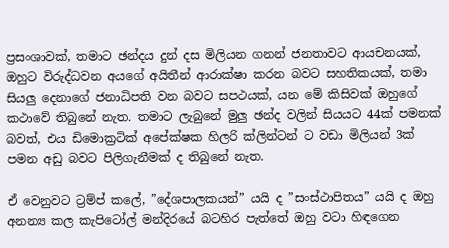ප්‍රසංශාවක්, තමාට ඡන්දය දුන් දස මිලියන ගනන් ජනතාවට ආයචනයක්, ඔහුට විරුද්ධවන අයගේ අයිතීන් ආරාක්ෂා කරන බවට සහතිකයක්, තමා සියලු දෙනාගේ ජනාධිපති වන බවට සපථයක්, යන මේ කිසිවක් ඔහුගේ කථාවේ තිබුනේ නැත. තමාට ලැබුනේ මුලු ඡන්ද වලින් සියයට 44ක් පමනක් බවත්, එය ඩිමොක්‍රටික් අපේක්ෂක හිලරි ක්ලින්ටන් ට වඩා මිලියන් 3ක් පමන අඩු බවට පිලිගැනීමක් ද තිබුනේ නැත.

ඒ වෙනුවට ට්‍රම්ප් කලේ, ”දේශපාලකයන්” යයි ද ”සංස්ථාපිතය” යයි ද ඔහු අනන්‍ය කල කැපිටෝල් මන්දිරයේ බටහිර පැත්තේ ඔහු වටා හිඳගෙන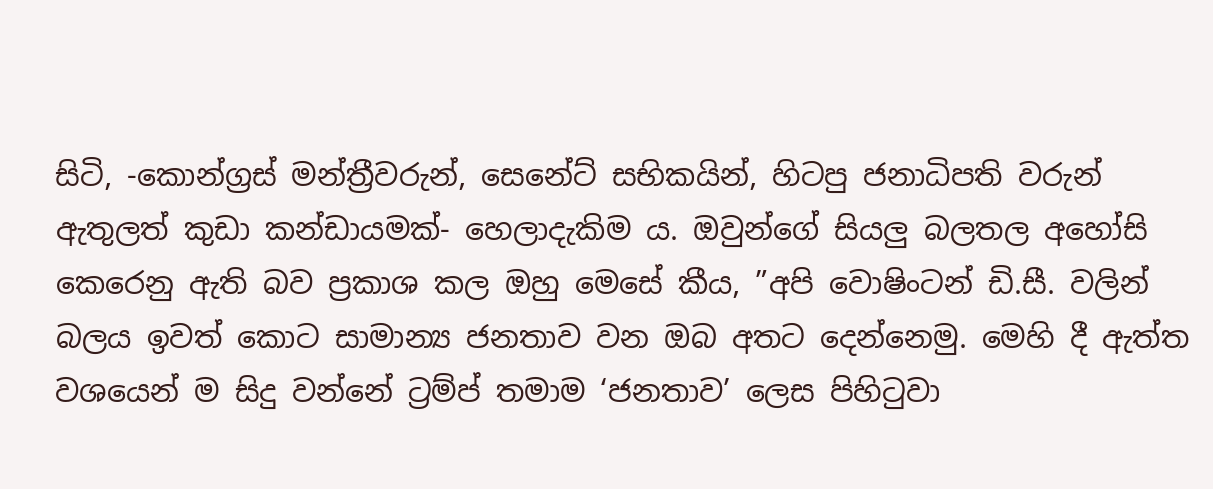සිටි, -කොන්ග්‍රස් මන්ත්‍රීවරුන්, සෙනේට් සභිකයින්, හිටපු ජනාධිපති වරුන් ඇතුලත් කුඩා කන්ඩායමක්- හෙලාදැකිම ය. ඔවුන්ගේ සියලු බලතල අහෝසි කෙරෙනු ඇති බව ප්‍රකාශ කල ඔහු මෙසේ කීය, ”අපි වොෂිංටන් ඩි.සී. වලින් බලය ඉවත් කොට සාමාන්‍ය ජනතාව වන ඔබ අතට දෙන්නෙමු. මෙහි දී ඇත්ත වශයෙන් ම සිදු වන්නේ ට්‍රම්ප් තමාම ‘ජනතාව’ ලෙස පිහිටුවා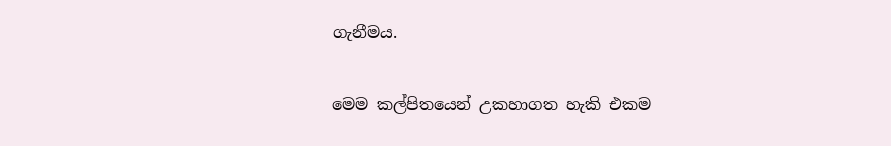ගැනීමය.

මෙම කල්පිතයෙන් උකහාගත හැකි එකම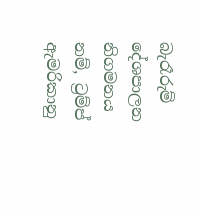බැරෑරුම් දේශපාලන නිගමනය නම්, ට්‍රම්ප් ඇමරිකානු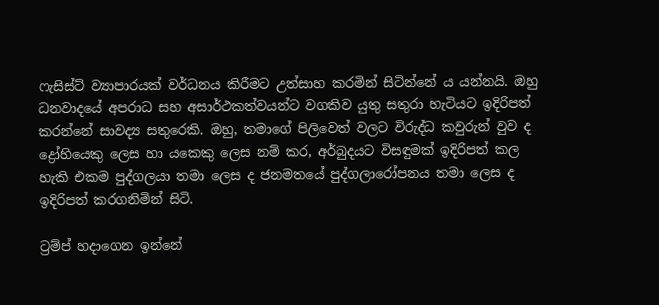ෆැසිස්ට් ව්‍යාපාරයක් වර්ධනය කිරීමට උත්සාහ කරමින් සිටින්නේ ය යන්නයි. ඔහු ධනවාදයේ අපරාධ සහ අසාර්ථකත්වයන්ට වගකිව යුතු සතුරා හැටියට ඉදිරිපත් කරන්නේ සාවද්‍ය සතුරෙකි. ඔහු, තමාගේ පිලිවෙත් වලට විරුද්ධ කවුරුන් වුව ද ද්‍රෝහියෙකු ලෙස හා යකෙකු ලෙස නම් කර, අර්බුදයට විසඳුමක් ඉදිරිපත් කල හැකි එකම පුද්ගලයා තමා ලෙස ද ජනමතයේ පුද්ගලාරෝපනය තමා ලෙස ද ඉදිරිපත් කරගනිමින් සිටි.

ට්‍රම්ප් හදාගෙන ඉන්නේ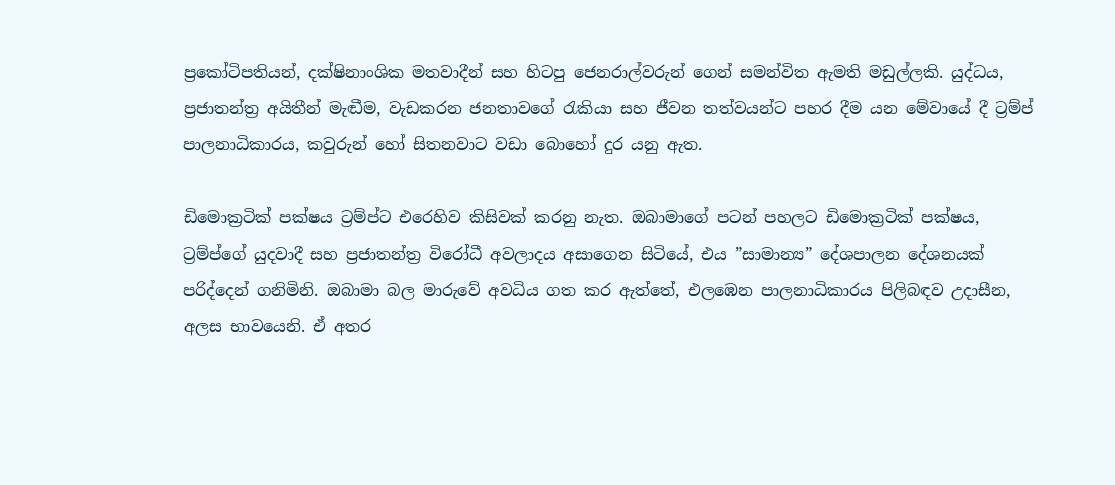ප්‍රකෝටිපතියන්, දක්ෂිනාංශික මතවාදීන් සහ හිටපු ජෙනරාල්වරුන් ගෙන් සමන්විත ඇමති මඩුල්ලකි. යුද්ධය, ප්‍රජාතන්ත්‍ර අයිතීන් මැඬීම, වැඩකරන ජනතාවගේ රැකියා සහ ජීවන තත්වයන්ට පහර දීම යන මේවායේ දී ට්‍රම්ප් පාලනාධිකාරය, කවුරුන් හෝ සිතනවාට වඩා බොහෝ දුර යනු ඇත.

ඩිමොක්‍රටික් පක්ෂය ට්‍රම්ප්ට එරෙහිව කිසිවක් කරනු නැත. ඔබාමාගේ පටන් පහලට ඩිමොක්‍රටික් පක්ෂය, ට්‍රම්ප්ගේ යුදවාදී සහ ප්‍රජාතන්ත්‍ර විරෝධී අවලාදය අසාගෙන සිටියේ, එය ”සාමාන්‍ය” දේශපාලන දේශනයක් පරිද්දෙන් ගනිමිනි. ඔබාමා බල මාරුවේ අවධිය ගත කර ඇත්තේ, එලඹෙන පාලනාධිකාරය පිලිබඳව උදාසීන, අලස භාවයෙනි. ඒ අතර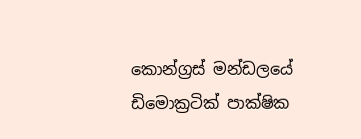කොන්ග්‍රස් මන්ඩලයේ ඩිමොක්‍රටික් පාක්ෂික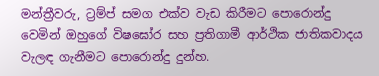මන්ත්‍රීවරු, ට්‍රම්ප් සමග එක්ව වැඩ කිරීමට පොරොන්දු වෙමින් ඔහුගේ විෂඝෝර සහ ප්‍රතිගාමී ආර්ථික ජාතිකවාදය වැලඳ ගැනීමට පොරොන්දු දුන්හ.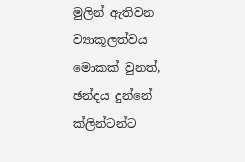මුලින් ඇතිවන ව්‍යාකූලත්වය මොකක් වුනත්, ඡන්දය දුන්නේ ක්ලින්ටන්ට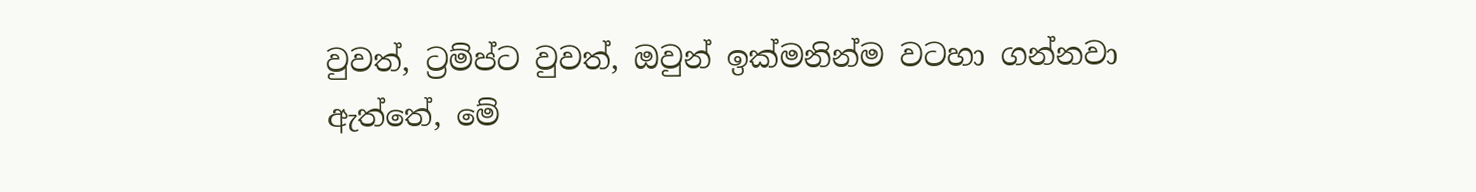වුවත්, ට්‍රම්ප්ට වුවත්, ඔවුන් ඉක්මනින්ම වටහා ගන්නවා ඇත්තේ, මේ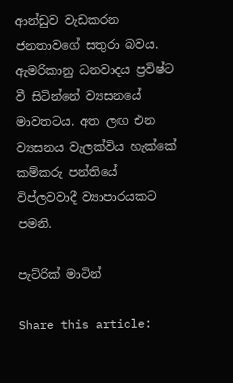ආන්ඩුව වැඩකරන ජනතාවගේ සතුරා බවය. ඇමරිකානු ධනවාදය ප්‍රවිෂ්ට වී සිටින්නේ ව්‍යසනයේ මාවතටය. අත ලඟ එන ව්‍යසනය වැලක්විය හැක්කේ කම්කරු පන්තියේ විප්ලවවාදී ව්‍යාපාරයකට පමනි.

පැට්රික් මාටින්

Share this article: